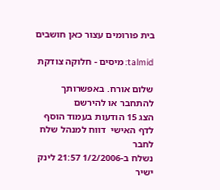בית פורומים עצור כאן חושבים

talmid: מיסים - חלוקה צודקת

שלום אורח. באפשרותך להתחבר או להירשם
הצג 15 הודעות בעמוד הוסף לדף האישי  דווח למנהל שלח לחבר
נשלח ב-1/2/2006 21:57 לינק ישיר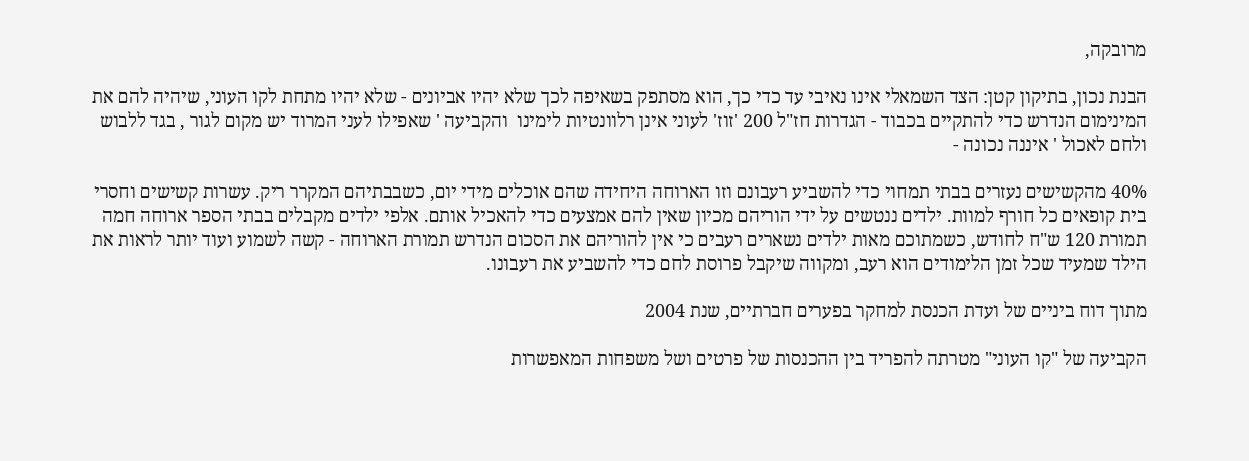מרובקה,

הבנת נכון, בתיקון קטן: הצד השמאלי אינו נאיבי עד כדי כך, הוא מסתפק בשאיפה לכך שלא יהיו אביונים - שלא יהיו מתחת לקו העוני, שיהיה להם את המינימום הנדרש כדי להתקיים בכבוד - הגדרות חז"ל 200 'זוז' לעוני אינן רלוונטיות לימינו  והקביעה ' שאפילו לעני המרוד יש מקום לגור , בגד ללבוש ולחם לאכול ' איננה נכונה -

40% מהקשישים נעזרים בבתי תמחוי כדי להשביע רעבונם וזו הארוחה היחידה שהם אוכלים מידי יום, כשבבתיהם המקרר ריק. עשרות קשישים וחסרי בית קופאים כל חורף למוות. ילדים ננטשים על ידי הוריהם מכיון שאין להם אמצעים כדי להאכיל אותם. אלפי ילדים מקבלים בבתי הספר ארוחה חמה תמורת 120 ש"ח לחודש, כשמתוכם מאות ילדים נשארים רעבים כי אין להוריהם את הסכום הנדרש תמורת הארוחה - קשה לשמוע ועוד יותר לראות את הילד שמעיד שכל זמן הלימודים הוא רעב, ומקווה שיקבל פרוסת לחם כדי להשביע את רעבונו.

מתוך דוח ביניים של ועדת הכנסת למחקר בפערים חברתיים, שנת 2004

הקביעה של "קו העוני" מטרתה להפריד בין ההכנסות של פרטים ושל משפחות המאפשרות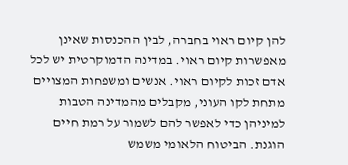להן קיום ראוי בחברה, לבין ההכנסות שאינן מאפשרות קיום ראוי. במדינה הדמוקרטית יש לכל אדם זכות לקיום ראוי. אנשים ומשפחות המצויים מתחת לקו העוני, מקבלים מהמדינה הטבות למיניהן כדי לאפשר להם לשמור על רמת חיים הוגנת. הביטוח הלאומי משמש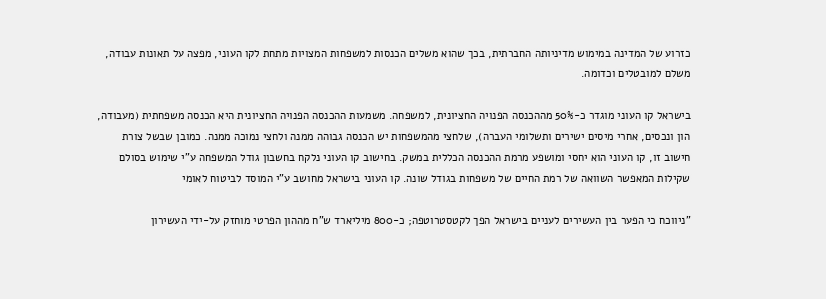כזרוע של המדינה במימוש מדיניותה החברתית, בכך שהוא משלים הכנסות למשפחות המצויות מתחת לקו העוני, מפצה על תאונות עבודה, משלם למובטלים וכדומה.

בישראל קו העוני מוגדר כ-50% מההכנסה הפנויה החציונית, למשפחה. משמעות ההכנסה הפנויה החציונית היא הכנסה משפחתית (מעבודה, הון ונכסים, אחרי מיסים ישירים ותשלומי העברה), שלחצי מהמשפחות יש הכנסה גבוהה ממנה ולחצי נמוכה ממנה. כמובן שבשל צורת חישוב זו, קו העוני הוא יחסי ומושפע מרמת ההכנסה הכללית במשק. בחישוב קו העוני נלקח בחשבון גודל המשפחה ע"י שימוש בסולם שקילות המאפשר השוואה של רמת החיים של משפחות בגודל שונה. קו העוני בישראל מחושב ע"י המוסד לביטוח לאומי

"ניווכח כי הפער בין העשירים לעניים בישראל הפך לקטסטרוטפה; כ-800 מיליארד ש"ח מההון הפרטי מוחזק על-ידי העשירון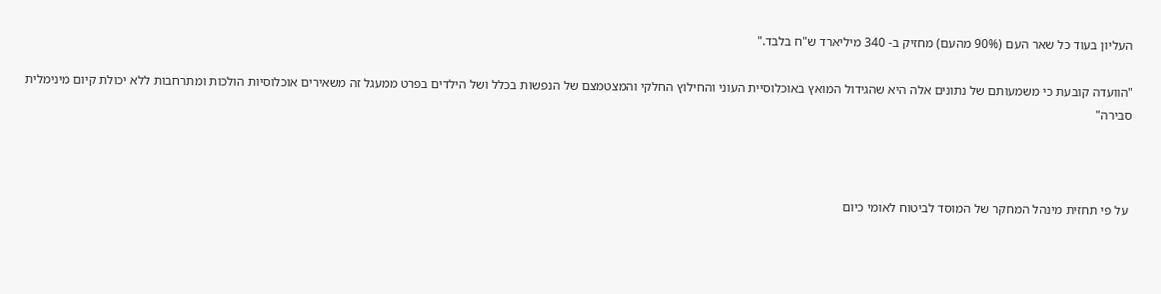העליון בעוד כל שאר העם (90% מהעם) מחזיק ב- 340 מיליארד ש"ח בלבד."

"הוועדה קובעת כי משמעותם של נתונים אלה היא שהגידול המואץ באוכלוסיית העוני והחילוץ החלקי והמצטמצם של הנפשות בכלל ושל הילדים בפרט ממעגל זה משאירים אוכלוסיות הולכות ומתרחבות ללא יכולת קיום מינימלית סבירה"



 על פי תחזית מינהל המחקר של המוסד לביטוח לאומי כיום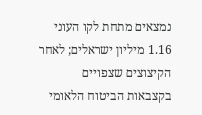נמצאים מתחת לקו העוני 1.16 מיליון ישראלים; לאחר הקיצוצים שצפויים בקצבאות הביטוח הלאומי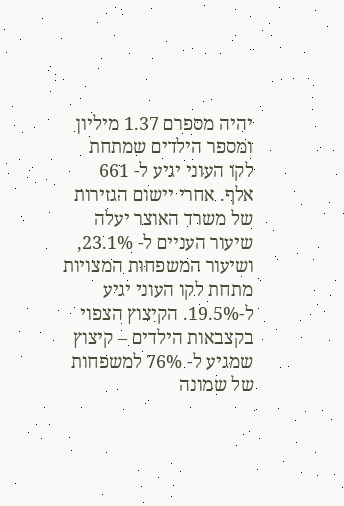יהיה מספרם 1.37 מיליון ומספר הילדים שמתחת לקו העוני יגיע ל- 661 אלף. אחרי יישום הגזירות של משרד האוצר יעלה שיעור העניים ל- 23.1%, ושיעור המשפחות המצויות מתחת לקו העוני יגיע ל-19.5%. הקיצוץ הצפוי בקצבאות הילדים – קיצוץ שמגיע ל- 76% למשפחות של שמונה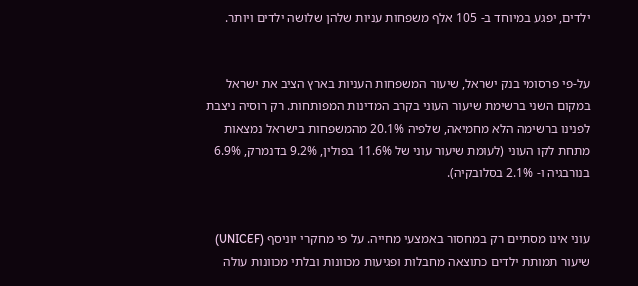ילדים, יפגע במיוחד ב- 105 אלף משפחות עניות שלהן שלושה ילדים ויותר.


על-פי פרסומי בנק ישראל, שיעור המשפחות העניות בארץ הציב את ישראל במקום השני ברשימת שיעור העוני בקרב המדינות המפותחות. רק רוסיה ניצבת לפנינו ברשימה הלא מחמיאה, שלפיה 20.1% מהמשפחות בישראל נמצאות מתחת לקו העוני (לעומת שיעור עוני של 11.6% בפולין, 9.2% בדנמרק, 6.9% בנורבגיה ו- 2.1% בסלובקיה).


עוני אינו מסתיים רק במחסור באמצעי מחייה. על פי מחקרי יוניסף (UNICEF) שיעור תמותת ילדים כתוצאה מחבלות ופגיעות מכוונות ובלתי מכוונות עולה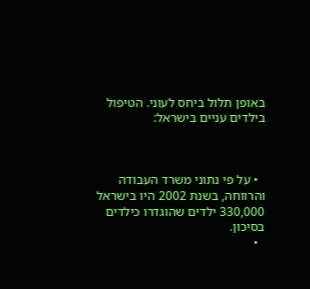באופן תלול ביחס לעוני. הטיפול בילדים עניים בישראל:



  • על פי נתוני משרד העבודה והרווחה, בשנת 2002 היו בישראל 330,000 ילדים שהוגדרו כילדים בסיכון.
  •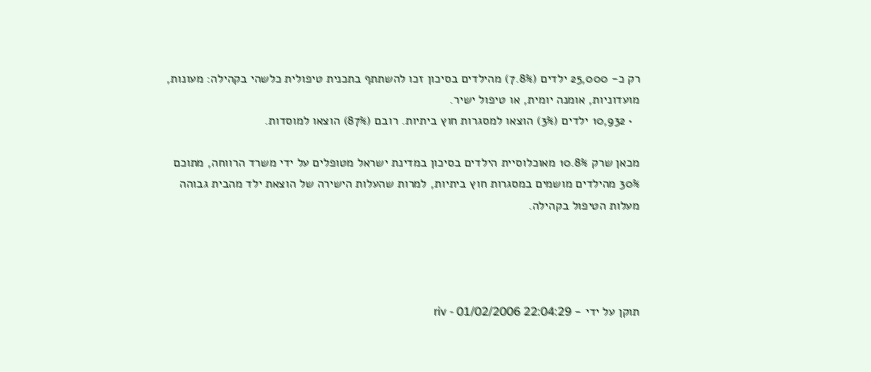רק כ- 25,000 ילדים (7.8%) מהילדים בסיכון זכו להשתתף בתכנית טיפולית כלשהי בקהילה: מעונות, מועדוניות, אומנה יומית, או טיפול ישיר.
  • 10,932 ילדים (3%) הוצאו למסגרות חוץ ביתיות. רובם (87%) הוצאו למוסדות.

מכאן שרק 10.8% מאוכלוסיית הילדים בסיכון במדינת ישראל מטופלים על ידי משרד הרווחה, מתוכם 30% מהילדים מושמים במסגרות חוץ ביתיות, למרות שהעלות הישירה של הוצאת ילד מהבית גבוהה מעלות הטיפול בקהילה.




תוקן על ידי - riv - 01/02/2006 22:04:29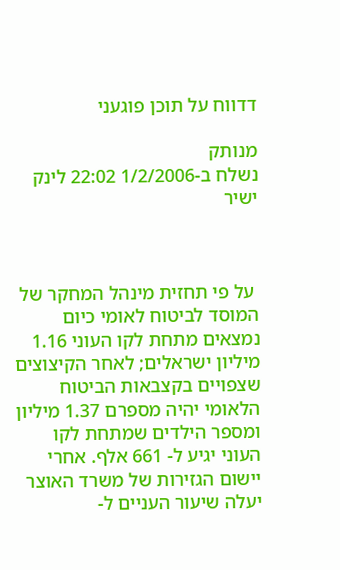דדווח על תוכן פוגעני

מנותק
נשלח ב-1/2/2006 22:02 לינק ישיר



 על פי תחזית מינהל המחקר של המוסד לביטוח לאומי כיום נמצאים מתחת לקו העוני 1.16 מיליון ישראלים; לאחר הקיצוצים שצפויים בקצבאות הביטוח הלאומי יהיה מספרם 1.37 מיליון ומספר הילדים שמתחת לקו העוני יגיע ל- 661 אלף. אחרי יישום הגזירות של משרד האוצר יעלה שיעור העניים ל-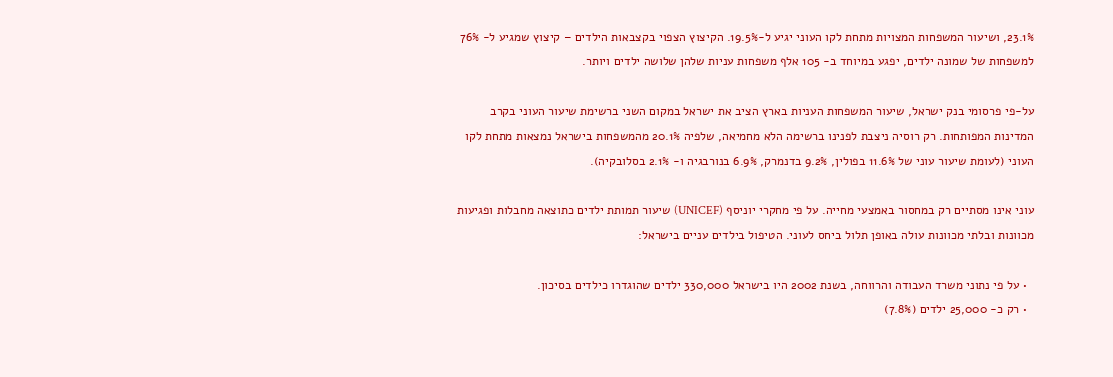23.1%, ושיעור המשפחות המצויות מתחת לקו העוני יגיע ל-19.5%. הקיצוץ הצפוי בקצבאות הילדים – קיצוץ שמגיע ל- 76% למשפחות של שמונה ילדים, יפגע במיוחד ב- 105 אלף משפחות עניות שלהן שלושה ילדים ויותר.

על-פי פרסומי בנק ישראל, שיעור המשפחות העניות בארץ הציב את ישראל במקום השני ברשימת שיעור העוני בקרב המדינות המפותחות. רק רוסיה ניצבת לפנינו ברשימה הלא מחמיאה, שלפיה 20.1% מהמשפחות בישראל נמצאות מתחת לקו העוני (לעומת שיעור עוני של 11.6% בפולין, 9.2% בדנמרק, 6.9% בנורבגיה ו- 2.1% בסלובקיה).

עוני אינו מסתיים רק במחסור באמצעי מחייה. על פי מחקרי יוניסף (UNICEF) שיעור תמותת ילדים כתוצאה מחבלות ופגיעות מכוונות ובלתי מכוונות עולה באופן תלול ביחס לעוני. הטיפול בילדים עניים בישראל:

  • על פי נתוני משרד העבודה והרווחה, בשנת 2002 היו בישראל 330,000 ילדים שהוגדרו כילדים בסיכון.
  • רק כ- 25,000 ילדים (7.8%)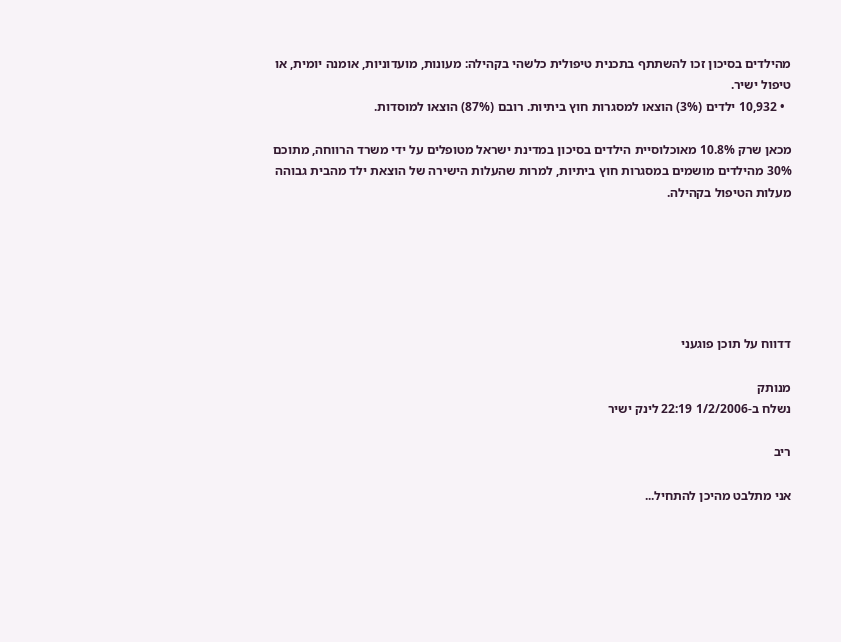מהילדים בסיכון זכו להשתתף בתכנית טיפולית כלשהי בקהילה: מעונות, מועדוניות, אומנה יומית, או טיפול ישיר.
  • 10,932 ילדים (3%) הוצאו למסגרות חוץ ביתיות. רובם (87%) הוצאו למוסדות.

מכאן שרק 10.8% מאוכלוסיית הילדים בסיכון במדינת ישראל מטופלים על ידי משרד הרווחה, מתוכם 30% מהילדים מושמים במסגרות חוץ ביתיות, למרות שהעלות הישירה של הוצאת ילד מהבית גבוהה מעלות הטיפול בקהילה.






דדווח על תוכן פוגעני

מנותק
נשלח ב-1/2/2006 22:19 לינק ישיר

ריב

אני מתלבט מהיכן להתחיל...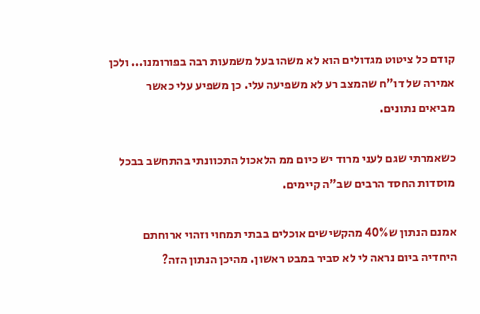קודם כל ציטוט מגדולים הוא לא משהו בעל משמעות רבה בפורומנו... ולכן אמירה של דו"ח שהמצב רע לא משפיעה עלי. כן משפיע עלי כאשר מביאים נתונים.

כשאמרתי שגם לעני מרוד יש כיום ממ הלאכול התכוונתי בהתחשב בבכל מוסדות החסד הרבים שב"ה קיימים.

אמנם הנתון ש40% מהקשישים אוכלים בבתי תמחוי וזהוי ארוחתם היחדיה ביום נראה לי לא סביר במבט ראשון. מהיכן הנתון הזה?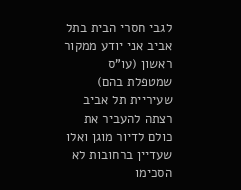לגבי חסרי הבית בתל אביב אני יודע ממקור ראשון (עו"ס שמטפלת בהם) שעיריית תל אביב רצתה להעביר את כולם לדיור מוגן ואלו שעדיין ברחובות לא הסכימו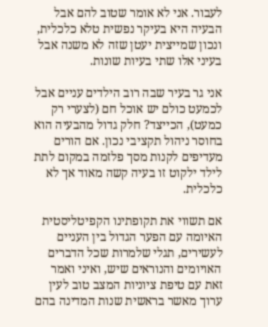לעבור. אני לא אומר שטוב להם אבל הבעיה היא בעיקר נפשית טלא כלכלית, ונכון שמייצית יעטן שזה לא משנה אבל בעיני אלו שתי בעיות שונות.

אני גר בעיר שבה רוב הילדים עניים אבל לכמעט כולם יש אוכל חם (לצערי רק כמעט), הכייצד? חלק גדול מהבעיה הוא בחוסר ניהול תקציבי נכון. אם הורים מעדיפים לקנות מסך פלזמה במקום לתת לילד ילקוט זו בעיה קשה מאוד אך לא כלכלית.

אם תשווי את תקופתינו הקפיטליסטית האיומה עם הפער הגדול בין העניים לעשירים, תגלי שלמרות שכל הדברים האויומים והנוראים שיש, ואיני ואמר זאת עם טיפת ציוניות המצב טוב לעין ערוך מאשר בראשית שנות המדינה בהם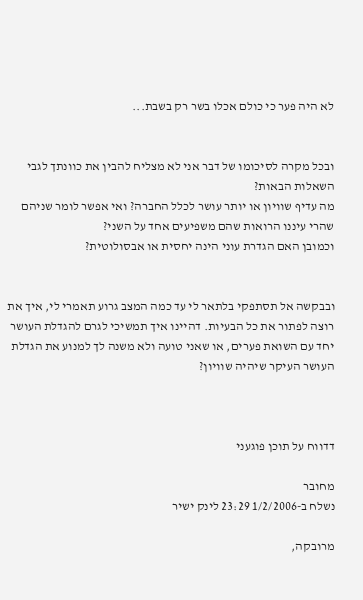לא היה פער כי כולם אכלו בשר רק בשבת...


ובכל מקרה לסיכומו של דבר אני לא מצליח להבין את כוונתך לגבי השאלות הבאות?
מה עדיף שוויון או יותר עושר לכלל החברה? ואי אפשר לומר שניהם שהרי עיננו הרואות שהם משפיעים אחד על השני?
וכמובן האם הגדרת עוני הינה יחסית או אבסולוטית?


ובבקשה אל תסתפקי בלתאר לי עד כמה המצב גרוע תאמרי לי, איך את רוצה לפתור את כל הבעיות. דהיינו איך תמשיכי לגרם להגדלת העושר יחד עם השואת פערים, או שאני טועה ולא משנה לך למנוע את הגדלת העושר העיקר שיהיה שוויון?



דדווח על תוכן פוגעני

מחובר
נשלח ב-1/2/2006 23:29 לינק ישיר

מרובקה,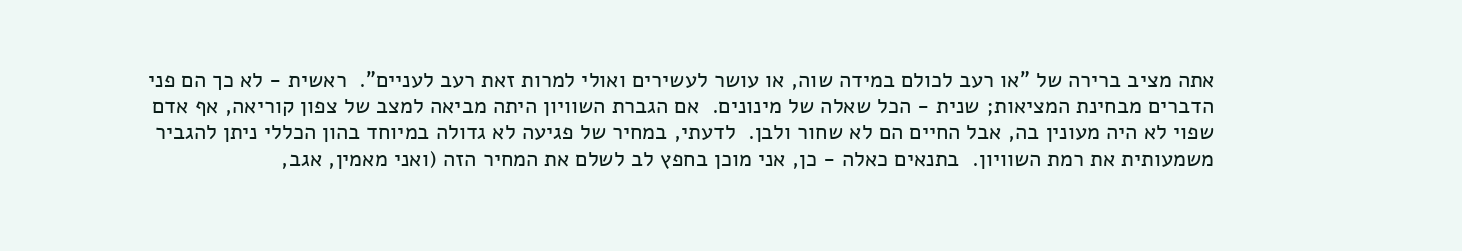אתה מציב ברירה של "או רעב לכולם במידה שוה, או עושר לעשירים ואולי למרות זאת רעב לעניים".  ראשית - לא כך הם פני הדברים מבחינת המציאות; שנית - הכל שאלה של מינונים.  אם הגברת השוויון היתה מביאה למצב של צפון קוריאה, אף אדם שפוי לא היה מעונין בה, אבל החיים הם לא שחור ולבן.  לדעתי, במחיר של פגיעה לא גדולה במיוחד בהון הכללי ניתן להגביר משמעותית את רמת השוויון.  בתנאים כאלה - כן, אני מוכן בחפץ לב לשלם את המחיר הזה (ואני מאמין, אגב,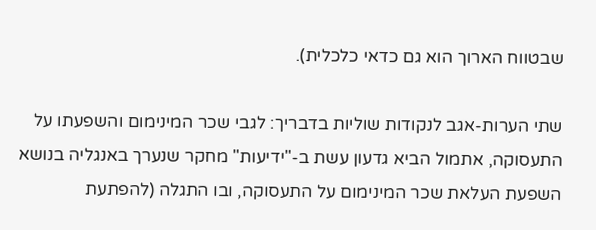שבטווח הארוך הוא גם כדאי כלכלית).

שתי הערות-אגב לנקודות שוליות בדבריך: לגבי שכר המינימום והשפעתו על התעסוקה, אתמול הביא גדעון עשת ב-"ידיעות" מחקר שנערך באנגליה בנושא השפעת העלאת שכר המינימום על התעסוקה, ובו התגלה (להפתעת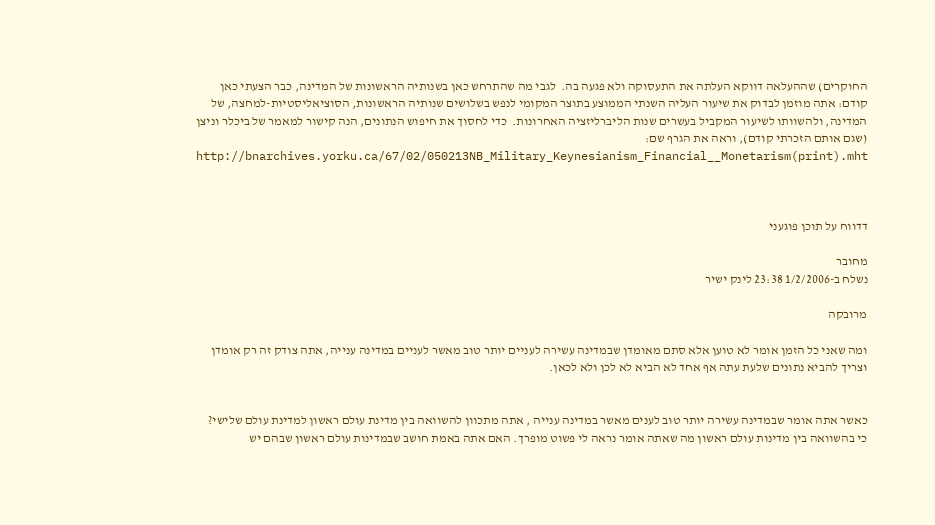החוקרים) שההעלאה דווקא העלתה את התעסוקה ולא פגעה בה.  לגבי מה שהתרחש כאן בשנותיה הראשונות של המדינה, כבר הצעתי כאן קודם: אתה מוזמן לבדוק את שיעור העליה השנתי הממוצע בתוצר המקומי לנפש בשלושים שנותיה הראשונות, הסוציאליסטיות-למחצה, של המדינה, ולהשוותו לשיעור המקביל בעשרים שנות הליברליזציה האחרונות.  כדי לחסוך את חיפוש הנתונים, הנה קישור למאמר של ביכלר וניצן (שגם אותם הזכרתי קודם), וראה את הגרף שם:
http://bnarchives.yorku.ca/67/02/050213NB_Military_Keynesianism_Financial__Monetarism(print).mht



דדווח על תוכן פוגעני

מחובר
נשלח ב-1/2/2006 23:38 לינק ישיר

מרובקה

ומה שאני כל הזמן אומר לא טוען אלא סתם מאומדן שבמדינה עשירה לעניים יותר טוב מאשר לעניים במדינה ענייה, אתה צודק זה רק אומדן וצריך להביא נתונים שלעת עתה אף אחד לא הביא לא לכן ולא לכאן.


כאשר אתה אומר שבמדינה עשירה יותר טוב לענים מאשר במדינה ענייה , אתה מתכוון להשוואה בין מדינת עולם ראשון למדינת עולם שלישי? כי בהשוואה בין מדינות עולם ראשון מה שאתה אומר נראה לי פשוט מופרך. האם אתה באמת חושב שבמדינות עולם ראשון שבהם יש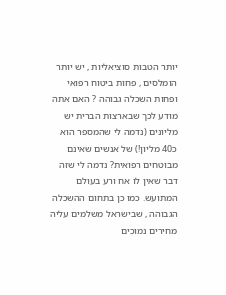יותר הטבות סוציאליות , יש יותר הומלסים , פחות ביטוח רפואי ופחות השכלה גבוהה ? האם אתה מודע לכך שבארצות הברית יש מליונים (נדמה לי שהמספר הוא כ40 מליון!) של אנשים שאינם מבוטחים רפואית? נדמה לי שזה דבר שאין לו אח ורע בעולם המתועש. כמו כן בתחום ההשכלה הגבוהה , שבישראל משלמים עליה מחירים נמוכים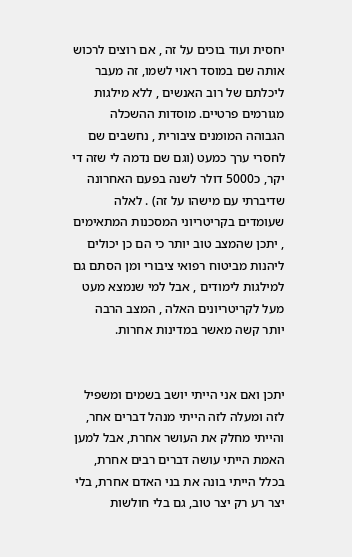יחסית ועוד בוכים על זה , אם רוצים לרכוש אותה שם במוסד ראוי לשמו, זה מעבר ליכלתם של רוב האנשים , ללא מילגות מגורמים פרטיים. מוסדות ההשכלה הגבוהה המומנים ציבורית , נחשבים שם לחסרי ערך כמעט (וגם שם נדמה לי שזה די יקר, כ5000 דולר לשנה בפעם האחרונה שדיברתי עם מישהו על זה) . לאלה שעומדים בקריטריוני המסכנות המתאימים , יתכן שהמצב טוב יותר כי הם כן יכולים ליהנות מביטוח רפואי ציבורי ומן הסתם גם למילגות לימודים , אבל למי שנמצא מעט מעל לקריטריונים האלה , המצב הרבה יותר קשה מאשר במדינות אחרות.


יתכן ואם אני הייתי יושב בשמים ומשפיל לזה ומעלה לזה הייתי מנהל דברים אחר, והייתי מחלק את העושר אחרת, אבל למען האמת הייתי עושה דברים רבים אחרת, בכלל הייתי בונה את בני האדם אחרת, בלי יצר רע רק יצר טוב, גם בלי חולשות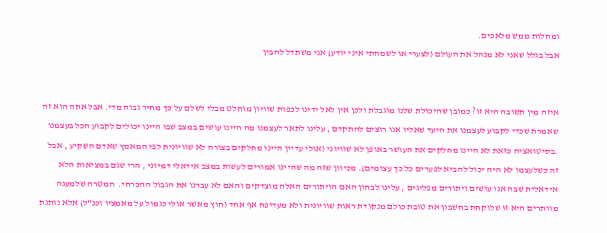ומחלות ממש מלאכים.
אבל בגלל שאני לא מנהל את העולם (לצערי או לשמחתי איני יודע) אני משתדל להבין


איזה מין תשובה היא זו? כמובן שהיכולת שלנו מוגבלת ולכן אין לאל ידינו לכפות שוויון מוחלט מבלי לשלם על כך מחיר גבוה מדי. אבל אתה הוא זה שאמרת שכדי לקבוע לעצמנו את היעד שאליו אנו רוצים להתקדם , עלינו לתאר לעצמנו מה היינו עושים במצב שבו היינו יכולים לקבוע הכל בעצמנו .בסיטואציה כזאת לא היינו מחלקים את העושר באופן לא שוויוני (אולי עדיין היינו מחלקים בצורה לא שוויונית לפי המאמץ שאדם השקיע , אבל זה כשלעצמו לא היה יכול להביא לפערים כל כך עצומים). מכיוון שזה מה שהיינו אמורים לעשות במצב אידאלי דמיוני , הרי שגם במציאות הלא אידאלית שבה אנו עושים ויתורים מפליגים , עלינו לבחון האם הויתורים האלה מוצדקים והאם לא עברנו את הגבול ההכרחי.  המטרה שלמענה מוותרים היא זו שלוקחת בחשבון את טובת כולם מנקודת ראות שוויונית ולא מעדיפה אף אחד (חוץ מאשר אולי כגמול על מאמציו וכנ"ל) אלא נותנת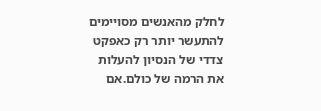לחלק מהאנשים מסויימים להתעשר יותר רק כאפקט צדדי של הנסיון להעלות את הרמה של כולם.אם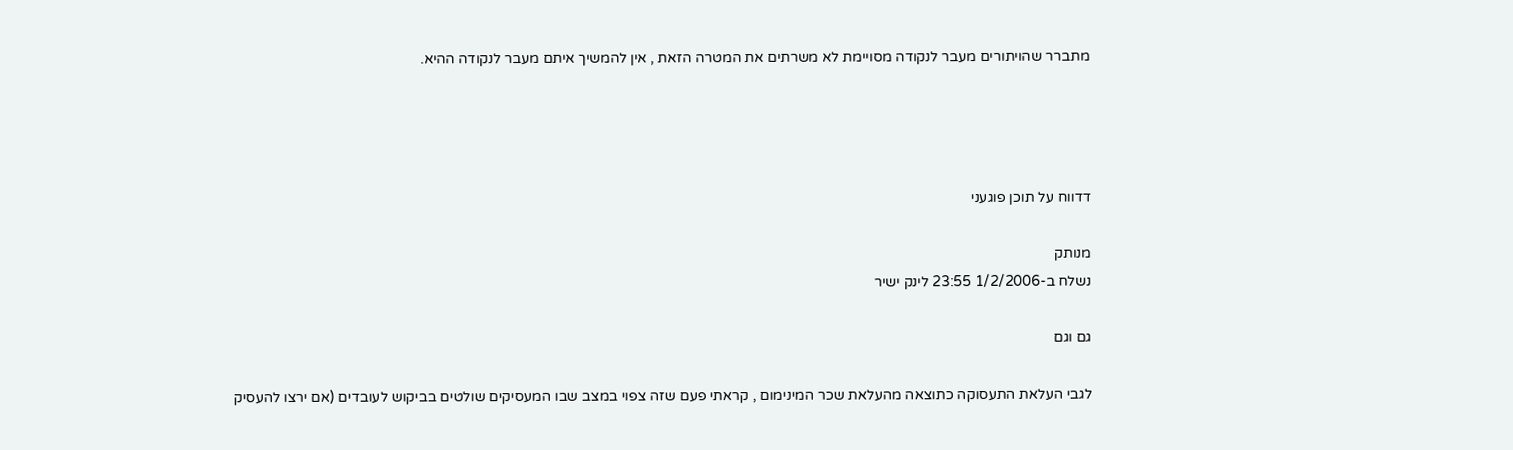מתברר שהויתורים מעבר לנקודה מסויימת לא משרתים את המטרה הזאת , אין להמשיך איתם מעבר לנקודה ההיא.




דדווח על תוכן פוגעני

מנותק
נשלח ב-1/2/2006 23:55 לינק ישיר

גם וגם

לגבי העלאת התעסוקה כתוצאה מהעלאת שכר המינימום , קראתי פעם שזה צפוי במצב שבו המעסיקים שולטים בביקוש לעובדים (אם ירצו להעסיק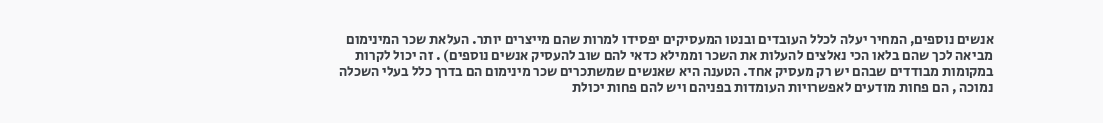אנשים נוספים, המחיר יעלה לכלל העובדים ובנטו המעסיקים יפסידו למרות שהם מייצרים יותר. העלאת שכר המינימום מביאה לכך שהם בלאו הכי נאלצים להעלות את השכר וממילא כדאי להם שוב להעסיק אנשים נוספים) . זה יכול לקרות במקומות מבודדים שבהם יש רק מעסיק אחד. הטענה היא שאנשים שמשתכרים שכר מינימום הם בדרך כלל בעלי השכלה נמוכה , הם פחות מודעים לאפשרויות העומדות בפניהם ויש להם פחות יכולת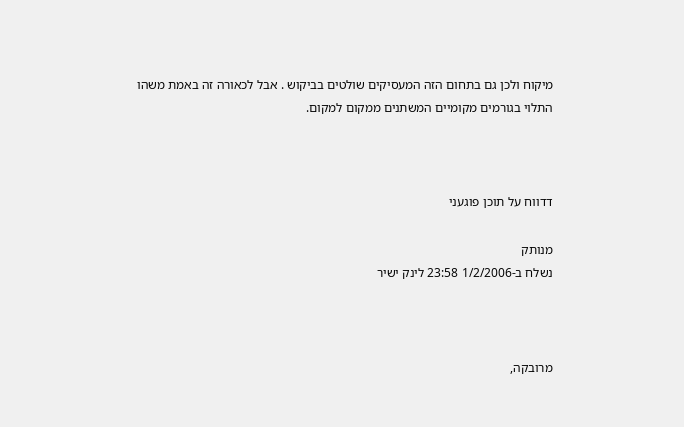מיקוח ולכן גם בתחום הזה המעסיקים שולטים בביקוש . אבל לכאורה זה באמת משהו התלוי בגורמים מקומיים המשתנים ממקום למקום.



דדווח על תוכן פוגעני

מנותק
נשלח ב-1/2/2006 23:58 לינק ישיר



מרובקה,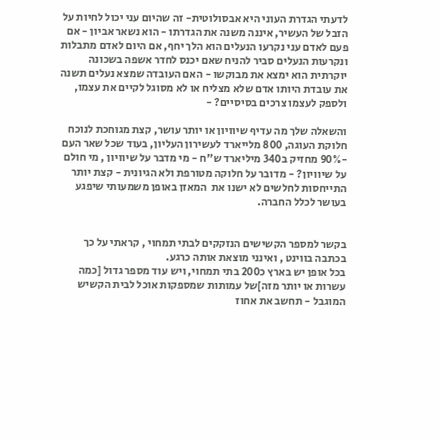לדעתי הגדרת העוני היא אבסולוטית- זה שהיום עני יכול לחיות על הזבל של העשיר, איננה משנה את הגדרתו - הוא נשאר אביון - אם פעם לאדם עני נקרעו הנעלים הוא הלך יחף, אם היום לאדם מתבלות ונקרעות הנעלים סביר להניח שאם יכנס לחדר אשפה בשכונה יוקרתית הוא ימצא את מבוקשו - האם העובדה שמצא נעלים תשנה את עובדת היותו אדם שלא מצליח או לא מסוגל לקיים את עצמו, ולספק לעצמו צרכים בסיסיים? -

והשאלה שלך מה עדיף שיוויון או יותר עושר, קצת מגוחכת לנוכח חלוקת העוגה, 800 מלייארד לעשירון העליון, בעוד שכל שאר העם -90% מחזיק ב340 מיליארד ש"ח - מי מדבר על שיוויון , מי חולם על שיוויון? - מדובר על חלוקה מטורפת ולא הגיונית - קצת יותר התייחסות לחלשים לא ישנו את  המאזן באופן משמעותי שיפגע בעושר לכלל החברה.


בקשר למספר הקשישים הנזקקים לבתי תמחוי , קראתי על כך בכתבה בווינט , ואינני מוצאת אותה כרגע.
בכל אופן יש בארץ כ200 בתי תמחוי, ויש עוד מספר גדול [כמה עשרות או יותר מזה]של עמותות שמספקות אוכל לבית הקשיש המוגבל - תחשב את אחוז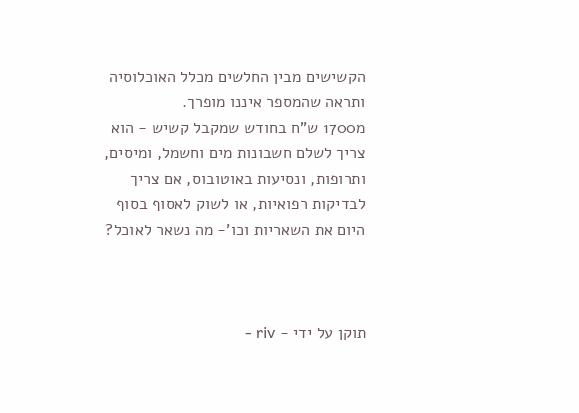הקשישים מבין החלשים מכלל האוכלוסיה ותראה שהמספר איננו מופרך.
מ1700 ש"ח בחודש שמקבל קשיש - הוא צריך לשלם חשבונות מים וחשמל, ומיסים, ותרופות, ונסיעות באוטובוס, אם צריך לבדיקות רפואיות, או לשוק לאסוף בסוף היום את השאריות וכו'- מה נשאר לאוכל?



תוקן על ידי - riv -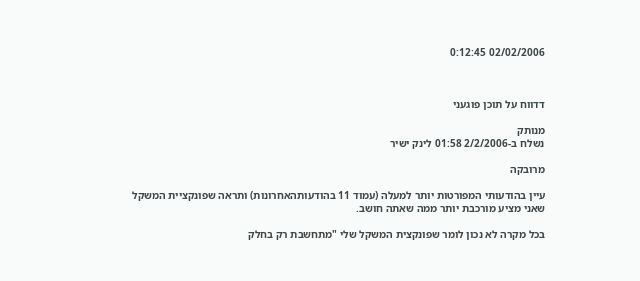02/02/2006 0:12:45



דדווח על תוכן פוגעני

מנותק
נשלח ב-2/2/2006 01:58 לינק ישיר

מרובקה

עיין בהודעותי המפורטות יותר למעלה (עמוד 11 בהודעותהאחרונות) ותראה שפונקציית המשקל שאני מציע מורכבת יותר ממה שאתה חושב.

בכל מקרה לא נכון לומר שפונקצית המשקל שלי "מתחשבת רק בחלק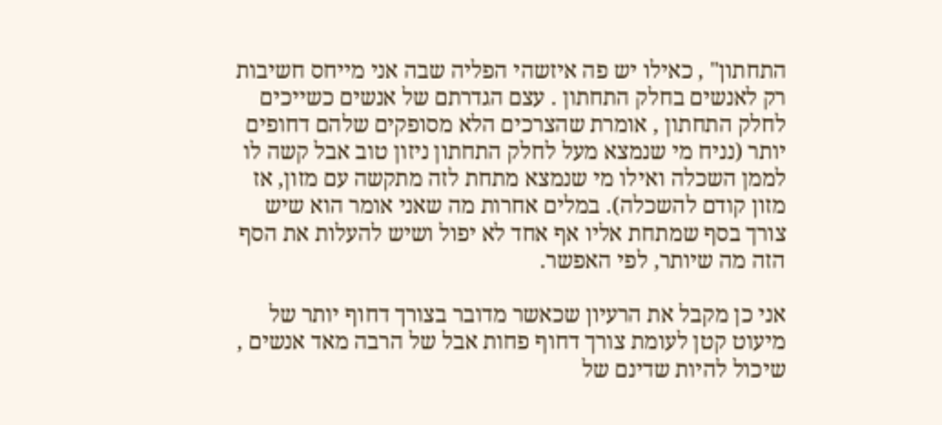התחתון" , כאילו יש פה איזשהי הפליה שבה אני מייחס חשיבות רק לאנשים בחלק התחתון . עצם הגדרתם של אנשים כשייכים לחלק התחתון , אומרת שהצרכים הלא מסופקים שלהם דחופים יותר (נניח מי שנמצא מעל לחלק התחתון ניזון טוב אבל קשה לו לממן השכלה ואילו מי שנמצא מתחת לזה מתקשה עם מזון, אז מזון קודם להשכלה). במלים אחרות מה שאני אומר הוא שיש צורך בסף שמתחת אליו אף אחד לא יפול ושיש להעלות את הסף הזה מה שיותר, לפי האפשר.

אני כן מקבל את הרעיון שכאשר מדובר בצורך דחוף יותר של מיעוט קטן לעומת צורך דחוף פחות אבל של הרבה מאד אנשים , שיכול להיות שדינם של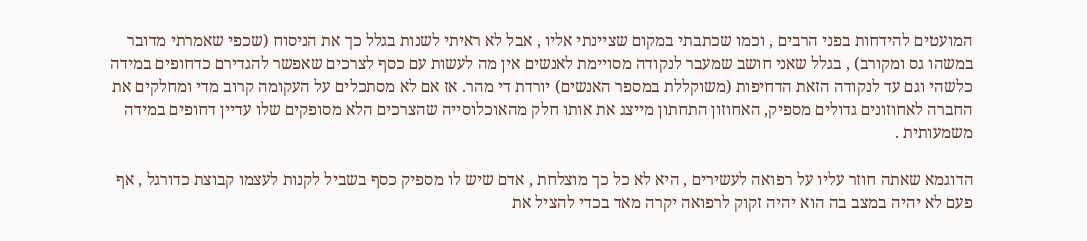המועטים להידחות בפני הרבים , וכמו שכתבתי במקום שציינתי אליו , אבל לא ראיתי לשנות בגלל כך את הניסוח (שכפי שאמרתי מדובר במשהו גס ומקורב) , בגלל שאני חושב שמעבר לנקודה מסויימת לאנשים אין מה לעשות עם כסף לצרכים שאפשר להגדירם כדחופים במידה כלשהי וגם עד לנקודה הזאת הדחיפות (משוקללת במספר האנשים) יורדת די מהר. אז אם לא מסתכלים על העקומה קרוב מדי ומחלקים את החברה לאחוזונים גדולים מספיק, האחוזון התחתון מייצג את אותו חלק מהאוכלוסייה שהצרכים הלא מסופקים שלו עדיין דחופים במידה משמעותית .

הדוגמא שאתה חוזר עליו על רפואה לעשירים , היא לא כל כך מוצלחת , אדם שיש לו מספיק כסף בשביל לקנות לעצמו קבוצת כדורגל , אף פעם לא יהיה במצב בה הוא יהיה זקוק לרפואה יקרה מאד בכדי להציל את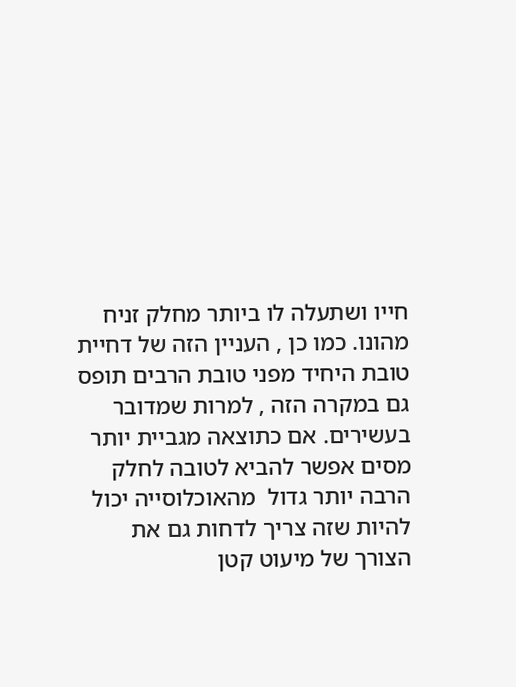חייו ושתעלה לו ביותר מחלק זניח מהונו. כמו כן , העניין הזה של דחיית טובת היחיד מפני טובת הרבים תופס גם במקרה הזה , למרות שמדובר בעשירים. אם כתוצאה מגביית יותר מסים אפשר להביא לטובה לחלק הרבה יותר גדול  מהאוכלוסייה יכול להיות שזה צריך לדחות גם את הצורך של מיעוט קטן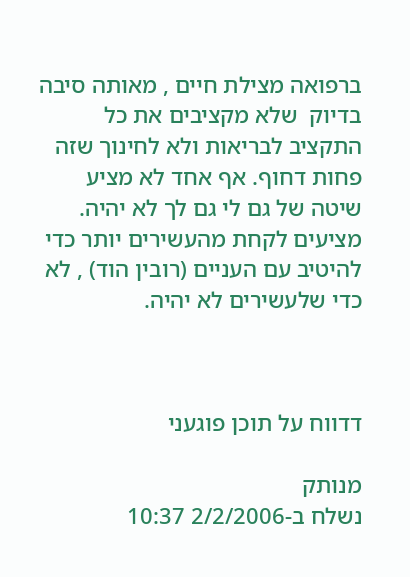ברפואה מצילת חיים , מאותה סיבה בדיוק  שלא מקציבים את כל התקציב לבריאות ולא לחינוך שזה פחות דחוף. אף אחד לא מציע שיטה של גם לי גם לך לא יהיה. מציעים לקחת מהעשירים יותר כדי להיטיב עם העניים (רובין הוד) , לא כדי שלעשירים לא יהיה.



דדווח על תוכן פוגעני

מנותק
נשלח ב-2/2/2006 10:37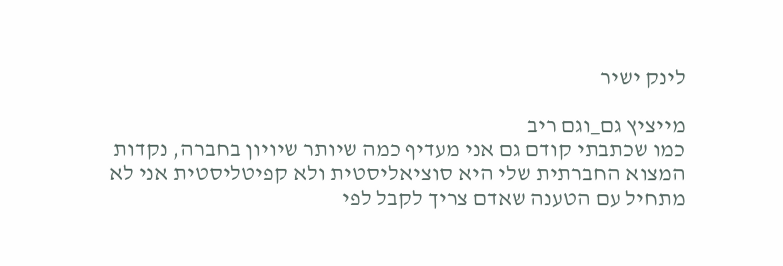לינק ישיר

מייציץ גם_וגם ריב
כמו שכתבתי קודם גם אני מעדיף כמה שיותר שיויון בחברה, נקדות המצוא החברתית שלי היא סוציאליסטית ולא קפיטליסטית אני לא מתחיל עם הטענה שאדם צריך לקבל לפי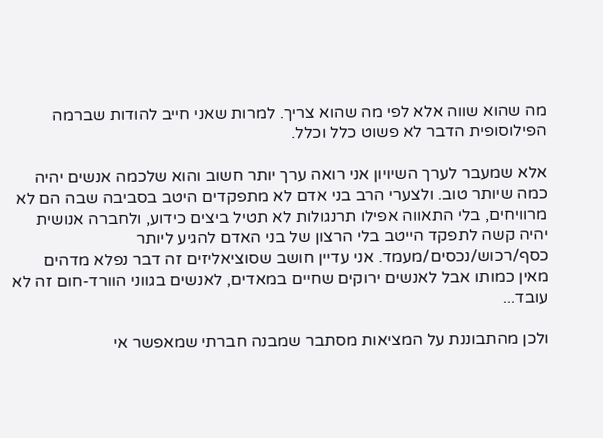מה שהוא שווה אלא לפי מה שהוא צריך. למרות שאני חייב להודות שברמה הפילוסופית הדבר לא פשוט כלל וכלל.

אלא שמעבר לערך השיויון אני רואה ערך יותר חשוב והוא שלכמה אנשים יהיה כמה שיותר טוב. ולצערי הרב בני אדם לא מתפקדים היטב בסביבה שבה הם לא מרוויחים, בלי התאווה אפילו תרנגולות לא תטיל ביצים כידוע, ולחברה אנושית יהיה קשה לתפקד הייטב בלי הרצון של בני האדם להגיע ליותר כסף/רכוש/נכסים/מעמד. אני עדיין חושב שסוציאליזים זה דבר נפלא מדהים מאין כמותו אבל לאנשים ירוקים שחיים במאדים, לאנשים בגווני הוורד-חום זה לא עובד...

ולכן מהתבוננת על המציאות מסתבר שמבנה חברתי שמאפשר אי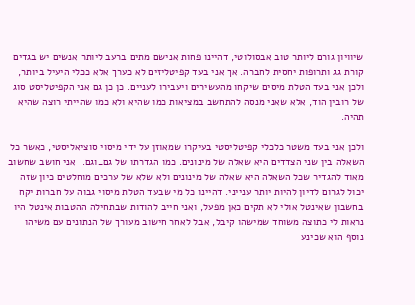שיוויון גורם ליותר טוב אבסולוטי, דהיינו פחות אנישם מתים ברעב ליותר אנשים יש בגדים קורת גג ותרופות יחסית לחברה. אך אני בעד קפיטליזים לא כערך אלא ככלי היעיל ביותר, ולכן אני בעד הטלת מיסים שיקחו מהעשירים ויעבירו לעניים. כן כן גם אני הקפיטליסט סוג של רובין הוד, אלא שאני מנסה להתחשב במציאות כמו שהיא ולא כמו שהייתי רוצה שהיא תהיה.

ולכן אני בעד משטר כלכלי קפיטליסטי בעיקרו שמאוזן על ידי מיסוי סוציאליסטי, כאשר כל השאלה בין שני הצדדים היא שאלה של מינונים. כמו הגדרתו של גם_וגם.  אני חושב שחשוב מאוד להגדיר שכל השאלה היא שאלה של מינונים ולא שלא של ערכים מוחלטים כיון שזה יכול לגרום לדיון להיות יותר ענייני. דהיינו כל מי שבעד הטלת מיסוי גבוה על חברות יקח בחשבון שאינטל אולי לא תקים כאן מפעל, ואני חייב להודות שבתחילה ההטבות אינטל היו נראות לי כתוצה משוחד שמישהו קיבל, אבל לאחר חישוב מעורך של הנתונים עם משיהו נוסף הוא שכינע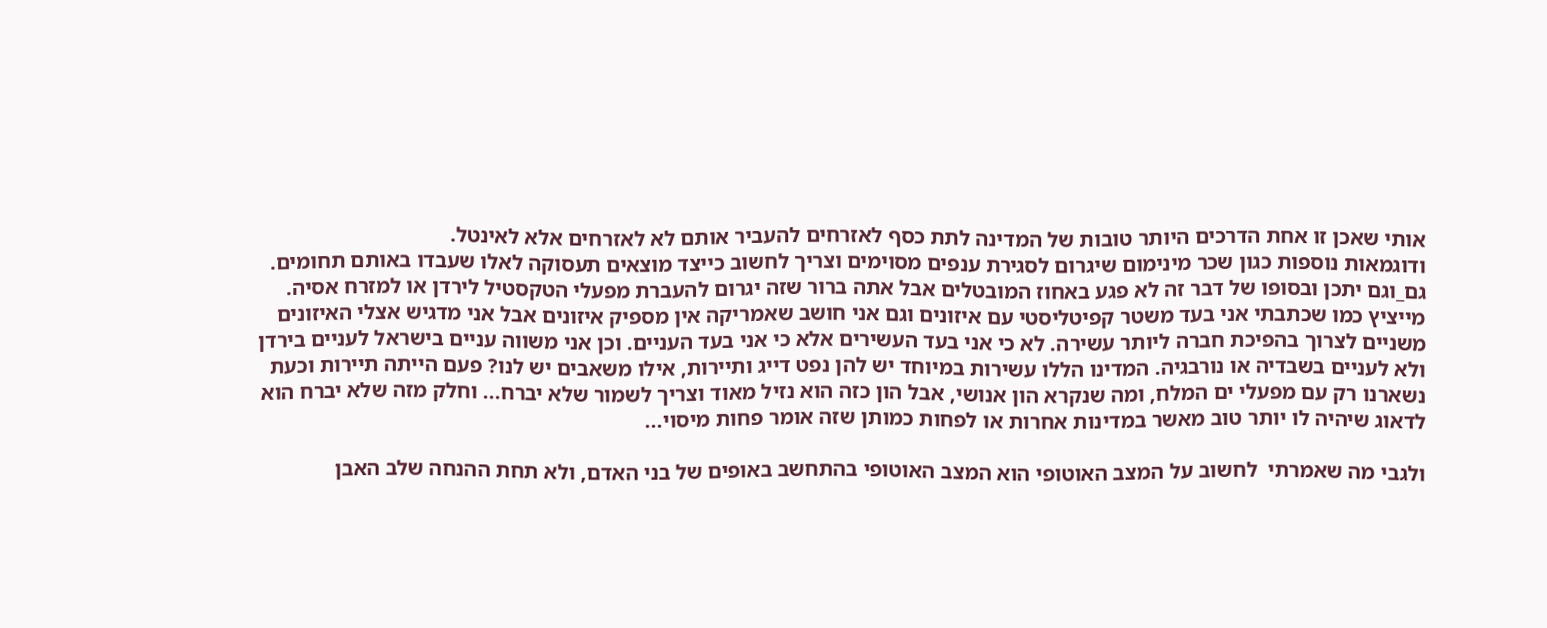אותי שאכן זו אחת הדרכים היותר טובות של המדינה לתת כסף לאזרחים להעביר אותם לא לאזרחים אלא לאינטל.
ודוגמאות נוספות כגון שכר מינימום שיגרום לסגירת ענפים מסוימים וצריך לחשוב כייצד מוצאים תעסוקה לאלו שעבדו באותם תחומים.  גם_וגם יתכן ובסופו של דבר זה לא פגע באחוז המובטלים אבל אתה ברור שזה יגרום להעברת מפעלי הטקסטיל לירדן או למזרח אסיה.
מייציץ כמו שכתבתי אני בעד משטר קפיטליסטי עם איזונים וגם אני חושב שאמריקה אין מספיק איזונים אבל אני מדגיש אצלי האיזונים משניים לצרוך בהפיכת חברה ליותר עשירה. לא כי אני בעד העשירים אלא כי אני בעד העניים. וכן אני משווה עניים בישראל לעניים בירדן ולא לעניים בשבדיה או נורבגיה. המדינו הללו עשירות במיוחד יש להן נפט דייג ותיירות, אילו משאבים יש לנו? פעם הייתה תיירות וכעת נשארנו רק עם מפעלי ים המלח, ומה שנקרא הון אנושי, אבל הון כזה הוא נזיל מאוד וצריך לשמור שלא יברח... וחלק מזה שלא יברח הוא לדאוג שיהיה לו יותר טוב מאשר במדינות אחרות או לפחות כמותן שזה אומר פחות מיסוי...

ולגבי מה שאמרתי  לחשוב על המצב האוטופי הוא המצב האוטופי בהתחשב באופים של בני האדם, ולא תחת ההנחה שלב האבן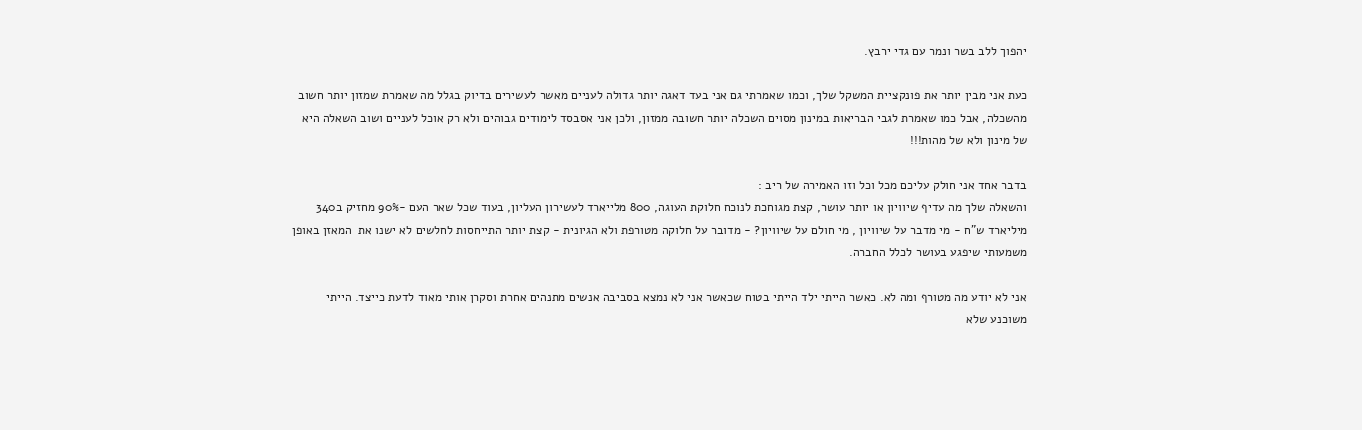יהפוך ללב בשר ונמר עם גדי ירבץ.

כעת אני מבין יותר את פונקציית המשקל שלך, וכמו שאמרתי גם אני בעד דאגה יותר גדולה לעניים מאשר לעשירים בדיוק בגלל מה שאמרת שמזון יותר חשוב מהשכלה, אבל כמו שאמרת לגבי הבריאות במינון מסוים השכלה יותר חשובה ממזון, ולכן אני אסבסד לימודים גבוהים ולא רק אוכל לעניים ושוב השאלה היא של מינון ולא של מהות!!!

בדבר אחד אני חולק עליכם מכל וכל וזו האמירה של ריב :
והשאלה שלך מה עדיף שיוויון או יותר עושר, קצת מגוחכת לנוכח חלוקת העוגה, 800 מלייארד לעשירון העליון, בעוד שכל שאר העם -90% מחזיק ב340 מיליארד ש"ח - מי מדבר על שיוויון , מי חולם על שיוויון? - מדובר על חלוקה מטורפת ולא הגיונית - קצת יותר התייחסות לחלשים לא ישנו את  המאזן באופן משמעותי שיפגע בעושר לכלל החברה.

אני לא יודע מה מטורף ומה לא. כאשר הייתי ילד הייתי בטוח שכאשר אני לא נמצא בסביבה אנשים מתנהים אחרת וסקרן אותי מאוד לדעת כייצד. הייתי משוכנע שלא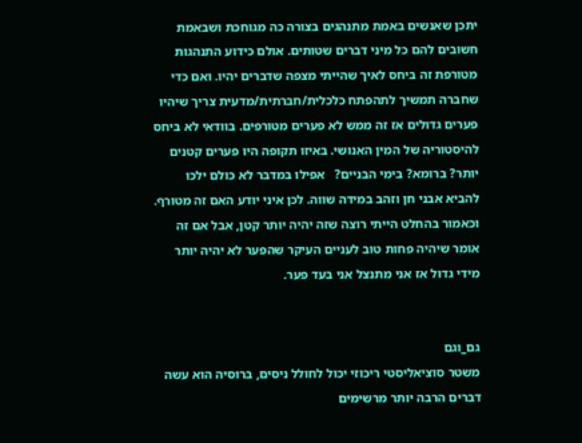יתכן שאנשים באמת מתנהגים בצורה כה מגוחכת ושבאמת חשובים להם כל מיני דברים שטותים. אולם כידוע התנהגות מטורפת זה ביחס לאיך שהייתי מצפה שדברים יהיו. ואם כדי שחברה תמשיך לתהפתח כלכלית/חברתית/מדעית צריך שיהיו פערים גדולים אז זה ממש לא פערים מטורפים. בוודאי לא ביחס להיסטוריה של המין האנושי. באיזו תקופה היו פערים קטנים יותר? ברומא? בימי הבניים?   אפילו במדבר לא כולם ילכו להביא אבני חן וזהב במידה שווה. לכן איני יודע האם זה מטורף.
וכאמור בהחלט הייתי רוצה שזה יהיה יותר קטן, אבל אם זה אומר שיהיה פחות טוב לעניים העיקר שהפער לא יהיה יותר מידי גדול אז אני מתנצל אני בעד פער.


גם_וגם
משטר סוציאליסטי ריכוזי יכול לחולל ניסים, ברוסיה הוא עשה דברים הרבה יותר מרשימים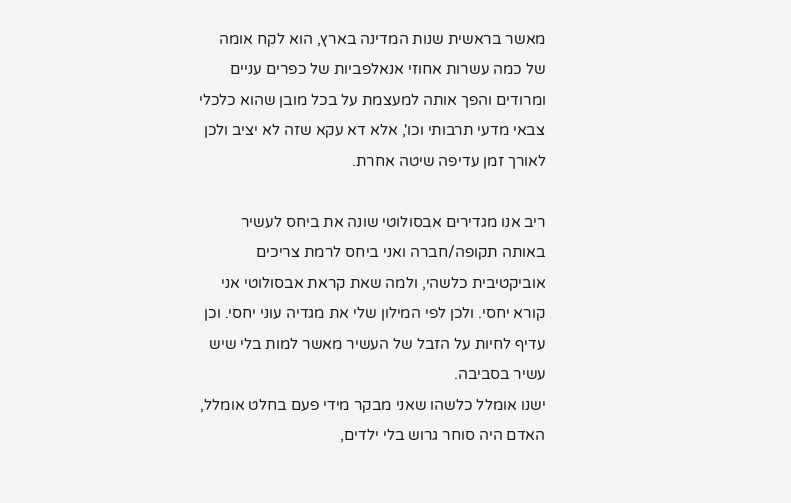מאשר בראשית שנות המדינה בארץ, הוא לקח אומה של כמה עשרות אחוזי אנאלפביות של כפרים עניים ומרודים והפך אותה למעצמת על בכל מובן שהוא כלכלי צבאי מדעי תרבותי וכו', אלא דא עקא שזה לא יציב ולכן לאורך זמן עדיפה שיטה אחרת.

ריב אנו מגדירים אבסולוטי שונה את ביחס לעשיר באותה תקופה/חברה ואני ביחס לרמת צריכים אוביקטיבית כלשהי, ולמה שאת קראת אבסולוטי אני קורא יחסי. ולכן לפי המילון שלי את מגדיה עוני יחסי. וכן עדיף לחיות על הזבל של העשיר מאשר למות בלי שיש עשיר בסביבה.
ישנו אומלל כלשהו שאני מבקר מידי פעם בחלט אומלל, האדם היה סוחר גרוש בלי ילדים,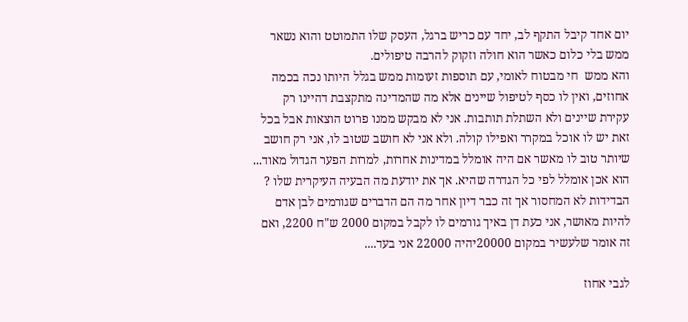יום אחד קיבל התקף לב, יחד עם כריש ברגל, העסק שלו התמוטט והוא נשאר ממש בלי כלום כאשר הוא חולה וזקוק להרבה טיפולים.
והא ממש  חי מבטוח לאומי, עם תוספות זעומות ממש בגלל היותו נכה בכמה אחוזים, ואין לו כסף לטיפול שיינים אלא מה שהמדינה מתקצבת דהיינו רק עקירת שיינים ולא השתלת תותבות. אני לא מבקש ממנו פרוט הוצאות אבל בכל זאת יש לו אוכל במקרר ואפילו קולה. ולא אני לא חושב שטוב לו, אני רק חושב שיותר טוב לו מאשר אם היה אומלל במדינות אחרות, למרות הפער הגדול מאוד...
הוא אכן אומלל לפי כל הגדרה שהיא. אך את יודעת מה הבעיה העיקרית שלו ? הבדידות לא המחסור אך זה כבר דיון אחר מה הם הדברים שגורמים לבן אדם להיות מאושר, אני כעת דן באיך גורמים לו לקבל במקום 2000 ש"ח 2200, ואם זה אומר שלעשיר במקום 20000יהיה 22000 אני בעד....

לגבי אחוז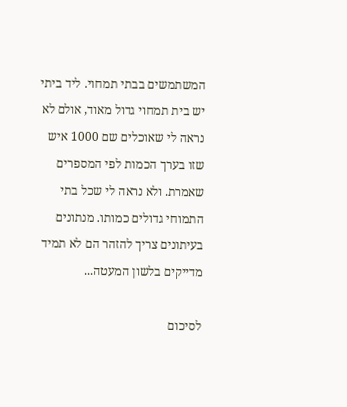המשתמשים בבתי תמחוי. ליד ביתי יש בית תמחוי גדול מאוד, אולם לא נראה לי שאוכלים שם 1000 איש שזו בערך הכמות לפי המספרים שאמרת. ולא נראה לי שכל בתי התמוחי גדולים כמותו. מנתונים בעיתונים צריך להזהר הם לא תמיד מדייקים בלשון המעטה...

לסיכום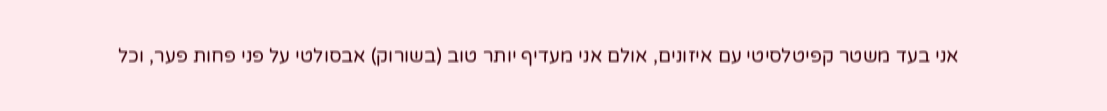אני בעד משטר קפיטלסיטי עם איזונים, אולם אני מעדיף יותר טוב (בשורוק) אבסולטי על פני פחות פער, וכל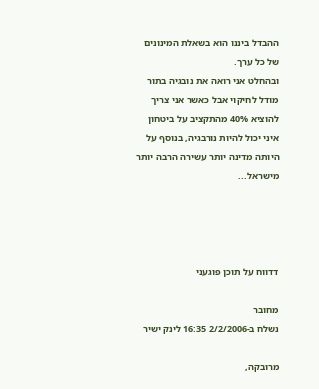ההבדל ביננו הוא בשאלת המינונים של כל ערך.
ובהחלט אני רואה את נובגיה בתור מודל לחיקוי אבל כאשר אני צריך להוציא 40% מהתקציב על ביטחון איני יכול להיות נורבגיה, בנוסף על היותה מדינה יותר עשירה הרבה יותר מישראל...




דדווח על תוכן פוגעני

מחובר
נשלח ב-2/2/2006 16:35 לינק ישיר

מרובקה,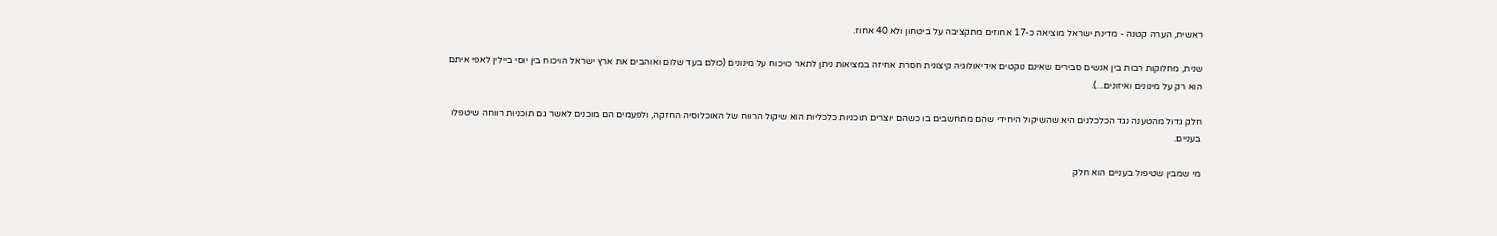ראשית, הערה קטנה - מדינת ישראל מוציאה כ-17 אחוזים מתקציבה על ביטחון ולא 40 אחוז.

שנית, מחלוקות רבות בין אנשים סבירים שאינם נוקטים אידיאולוגיה קיצונית חסרת אחיזה במציאות ניתן לתאר כויכוח על מינונים (כולם בעד שלום ואוהבים את ארץ ישראל הויכוח בין יוסי ביילין לאפי איתם הוא רק על מינונים ואיזונים...).

חלק גדול מהטענה נגד הכלכלנים היא שהשיקול היחידי שהם מתחשבים בו כשהם יוצרים תוכניות כלכליות הוא שיקול הרווח של האוכלוסיה החזקה, ולפעמים הם מוכנים לאשר גם תוכניות רווחה שיטפלו בעניים.

מי שמבין שטיפול בעניים הוא חלק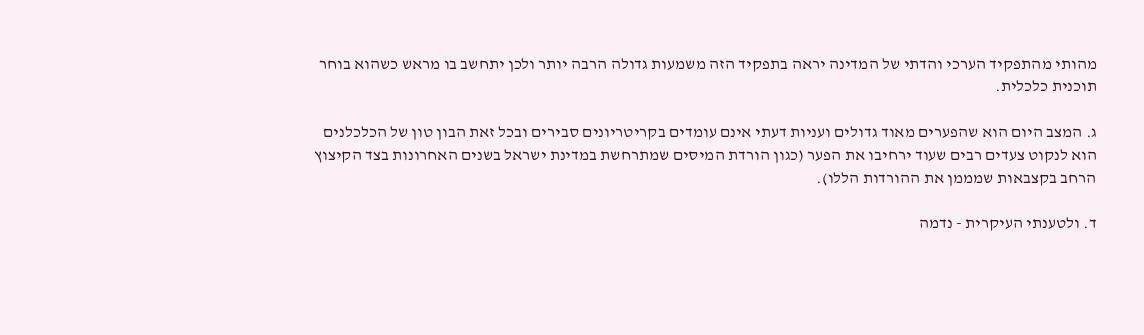מהותי מהתפקיד הערכי והדתי של המדינה יראה בתפקיד הזה משמעות גדולה הרבה יותר ולכן יתחשב בו מראש כשהוא בוחר תוכנית כלכלית.

ג. המצב היום הוא שהפערים מאוד גדולים ועניות דעתי אינם עומדים בקריטריונים סבירים ובכל זאת הבון טון של הכלכלנים הוא לנקוט צעדים רבים שעוד ירחיבו את הפער (כגון הורדת המיסים שמתרחשת במדינת ישראל בשנים האחרונות בצד הקיצוץ הרחב בקצבאות שמממן את ההורדות הללו).

ד. ולטענתי העיקרית - נדמה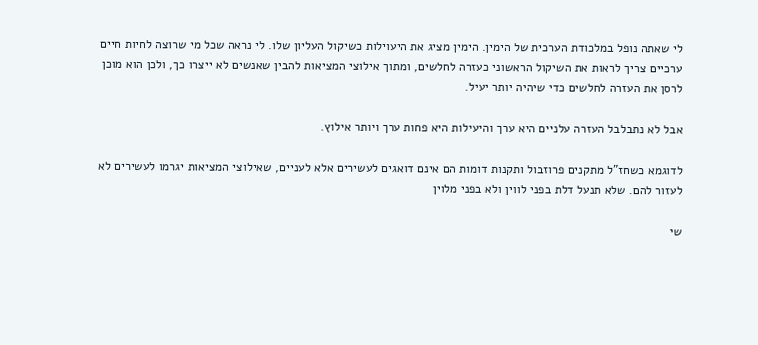לי שאתה נופל במלכודת הערכית של הימין. הימין מציג את היעוילות כשיקול העליון שלו. לי נראה שכל מי שרוצה לחיות חיים ערכיים צריך לראות את השיקול הראשוני כעזרה לחלשים, ומתוך אילוצי המציאות להבין שאנשים לא ייצרו כך, ולכן הוא מוכן לרסן את העזרה לחלשים כדי שיהיה יותר יעיל.

אבל לא נתבלבל העזרה עלניים היא ערך והיעילות היא פחות ערך ויותר אילוץ.

לדוגמא כשחז"ל מתקנים פרוזבול ותקנות דומות הם אינם דואגים לעשירים אלא לעניים, שאילוצי המציאות יגרמו לעשירים לא לעזור להם. שלא תנעל דלת בפני לווין ולא בפני מלוין

שי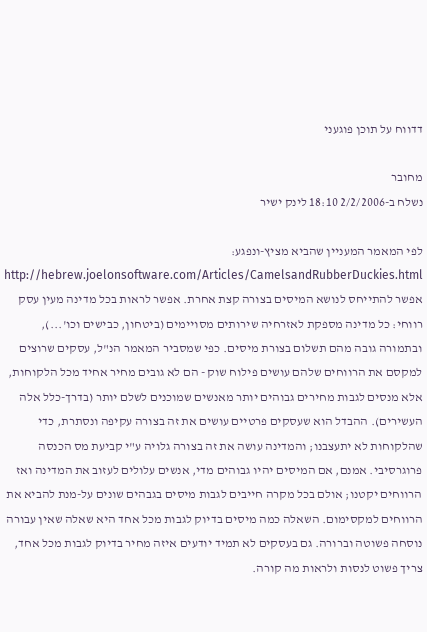דדווח על תוכן פוגעני

מחובר
נשלח ב-2/2/2006 18:10 לינק ישיר

לפי המאמר המעניין שהביא מציץ-ונפגע: http://hebrew.joelonsoftware.com/Articles/CamelsandRubberDuckies.html אפשר להתייחס לנושא המיסים בצורה קצת אחרת. אפשר לראות בכל מדינה מעין עסק רווחי: כל מדינה מספקת לאזרחיה שירותים מסויימים (ביטחון, כבישים וכו'...), ובתמורה גובה מהם תשלום בצורת מיסים. כפי שמסביר המאמר הנ"ל, עסקים שרוצים למקסם את הרווחים שלהם עושים פילוח שוק - הם לא גובים מחיר אחיד מכל הלקוחות, אלא מנסים לגבות מחירים גבוהים יותר מאנשים שמוכנים לשלם יותר (בדרך-כלל אלה העשירים). ההבדל הוא שעסקים פרטיים עושים את זה בצורה עקיפה ונסתרת, כדי שהלקוחות לא יתעצבנו; והמדינה עושה את זה בצורה גלויה ע"י קביעת מס הכנסה פרוגרסיבי. אמנם, אם המיסים יהיו גבוהים מדי, אנשים עלולים לעזוב את המדינה ואז הרווחים יקטנו; אולם בכל מקרה חייבים לגבות מיסים בגבהים שונים על-מנת להביא את הרווחים למקסימום. השאלה כמה מיסים בדיוק לגבות מכל אחד היא שאלה שאין עבורה נוסחה פשוטה וברורה. גם בעסקים לא תמיד יודעים איזה מחיר בדיוק לגבות מכל אחד, צריך פשוט לנסות ולראות מה קורה.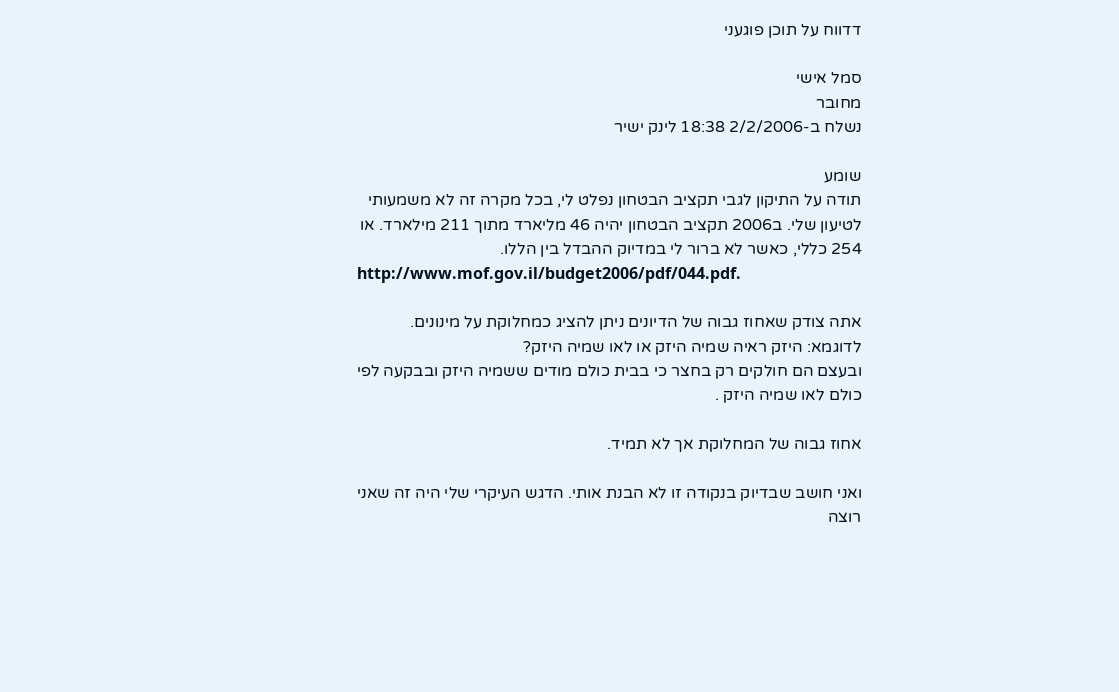דדווח על תוכן פוגעני

סמל אישי
מחובר
נשלח ב-2/2/2006 18:38 לינק ישיר

שומע
תודה על התיקון לגבי תקציב הבטחון נפלט לי, בכל מקרה זה לא משמעותי לטיעון שלי. ב2006 תקציב הבטחון יהיה 46 מליארד מתוך 211 מילארד. או  254 כללי, כאשר לא ברור לי במדיוק ההבדל בין הללו.
http://www.mof.gov.il/budget2006/pdf/044.pdf.

אתה צודק שאחוז גבוה של הדיונים ניתן להציג כמחלוקת על מינונים.
לדוגמא: היזק ראיה שמיה היזק או לאו שמיה היזק?
ובעצם הם חולקים רק בחצר כי בבית כולם מודים ששמיה היזק ובבקעה לפי כולם לאו שמיה היזק .

אחוז גבוה של המחלוקת אך לא תמיד.

ואני חושב שבדיוק בנקודה זו לא הבנת אותי. הדגש העיקרי שלי היה זה שאני רוצה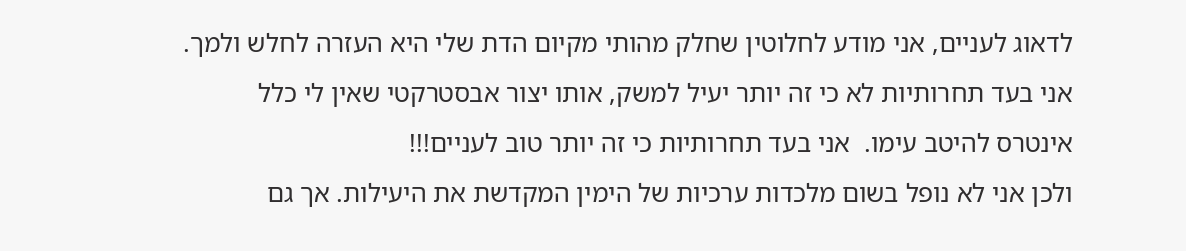לדאוג לעניים, אני מודע לחלוטין שחלק מהותי מקיום הדת שלי היא העזרה לחלש ולמך.
אני בעד תחרותיות לא כי זה יותר יעיל למשק, אותו יצור אבסטרקטי שאין לי כלל אינטרס להיטב עימו.  אני בעד תחרותיות כי זה יותר טוב לעניים!!!
ולכן אני לא נופל בשום מלכדות ערכיות של הימין המקדשת את היעילות. אך גם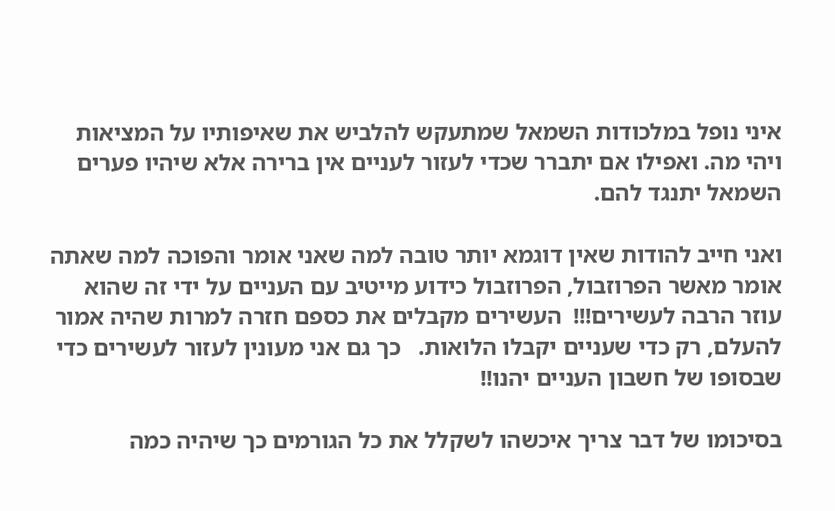איני נופל במלכודות השמאל שמתעקש להלביש את שאיפותיו על המציאות ויהי מה. ואפילו אם יתברר שכדי לעזור לעניים אין ברירה אלא שיהיו פערים השמאל יתנגד להם.

ואני חייב להודות שאין דוגמא יותר טובה למה שאני אומר והפוכה למה שאתה אומר מאשר הפרוזבול, הפרוזבול כידוע מייטיב עם העניים על ידי זה שהוא עוזר הרבה לעשירים!!!  העשירים מקבלים את כספם חזרה למרות שהיה אמור להעלם, רק כדי שעניים יקבלו הלואות.   כך גם אני מעונין לעזור לעשירים כדי שבסופו של חשבון העניים יהנו!!

בסיכומו של דבר צריך איכשהו לשקלל את כל הגורמים כך שיהיה כמה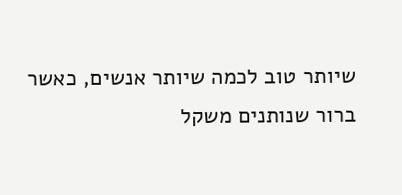שיותר טוב לכמה שיותר אנשים, כאשר ברור שנותנים משקל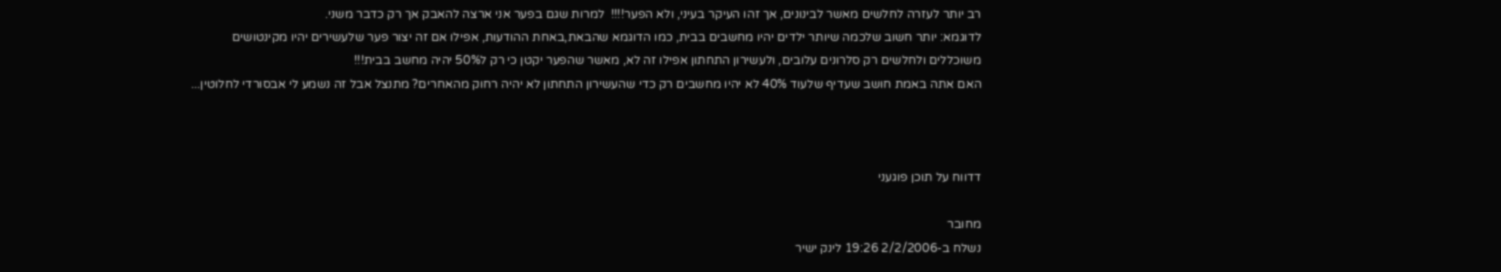רב יותר לעזרה לחלשים מאשר לבינונים, אך זהו העיקר בעיני, ולא הפער!!!!  למרות שגם בפער אני ארצה להאבק אך רק כדבר משני.
לדוגמא: יותר חשוב שלכמה שיותר ילדים יהיו מחשבים בבית, כמו הדוגמא שהבאת,באחת ההודעות, אפילו אם זה יצור פער שלעשירים יהיו מקינטושים משוכללים ולחלשים רק סלרונים עלובים, ולעשירון התחתון אפילו זה לא, מאשר שהפער יקטן כי רק ל50% יהיה מחשב בבית!!!
האם אתה באמת חושב שעדיף שלעוד 40% לא יהיו מחשבים רק כדי שהעשירון התחתון לא יהיה רחוק מהאחרים? מתנצל אבל זה נשמע לי אבסורדי לחלוטין...



דדווח על תוכן פוגעני

מחובר
נשלח ב-2/2/2006 19:26 לינק ישיר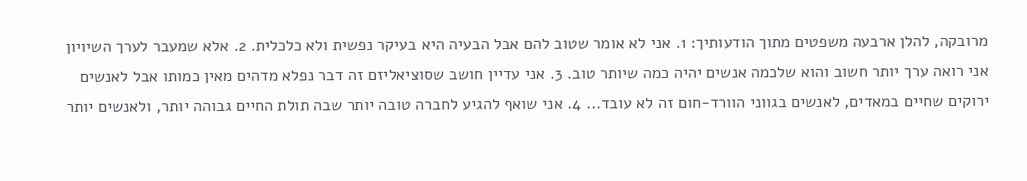מרובקה, להלן ארבעה משפטים מתוך הודעותיך: 1. אני לא אומר שטוב להם אבל הבעיה היא בעיקר נפשית ולא כלכלית. 2. אלא שמעבר לערך השיויון אני רואה ערך יותר חשוב והוא שלכמה אנשים יהיה כמה שיותר טוב. 3. אני עדיין חושב שסוציאליזם זה דבר נפלא מדהים מאין כמותו אבל לאנשים ירוקים שחיים במאדים, לאנשים בגווני הוורד-חום זה לא עובד... 4. אני שואף להגיע לחברה טובה יותר שבה תולת החיים גבוהה יותר, ולאנשים יותר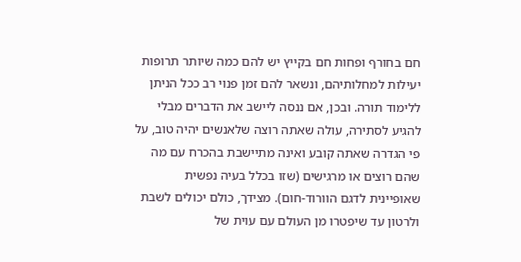חם בחורף ופחות חם בקייץ יש להם כמה שיותר תרופות יעילות למחלותיהם, ונשאר להם זמן פנוי רב ככל הניתן ללימוד תורה. ובכן, אם ננסה ליישב את הדברים מבלי להגיע לסתירה, עולה שאתה רוצה שלאנשים יהיה טוב, על פי הגדרה שאתה קובע ואינה מתיישבת בהכרח עם מה שהם רוצים או מרגישים (שזו בכלל בעיה נפשית שאופיינית לדגם הוורוד-חום). מצידך, כולם יכולים לשבת ולרטון עד שיפטרו מן העולם עם עוית של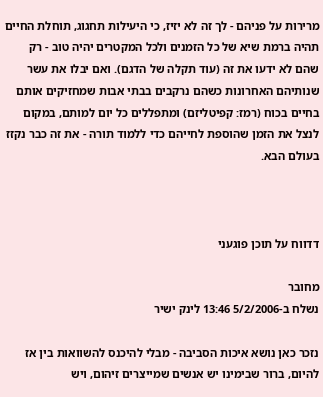מרירות על פניהם - לך זה לא יזיז, כי היעילות תחגוג, תוחלת החיים תהיה ברמת שיא של כל הזמנים ולכל המקטרים יהיה טוב - רק שהם לא ידעו את זה (עוד תקלה של הדגם). ואם יבלו את עשר שנותיהם האחרונות כשהם נרקבים בבתי אבות שמחזיקים אותם בחיים בכוח (רמז: קפיטליזם) ומתפללים כל יום למותם, במקום לנצל את הזמן שהוספת לחייהם כדי ללמוד תורה - את זה כבר נקזז בעולם הבא.



דדווח על תוכן פוגעני

מחובר
נשלח ב-5/2/2006 13:46 לינק ישיר

נזכר כאן נושא איכות הסביבה - מבלי להיכנס להשוואות בין אז להיום, ברור שבימינו יש אנשים שמייצרים זיהום, ויש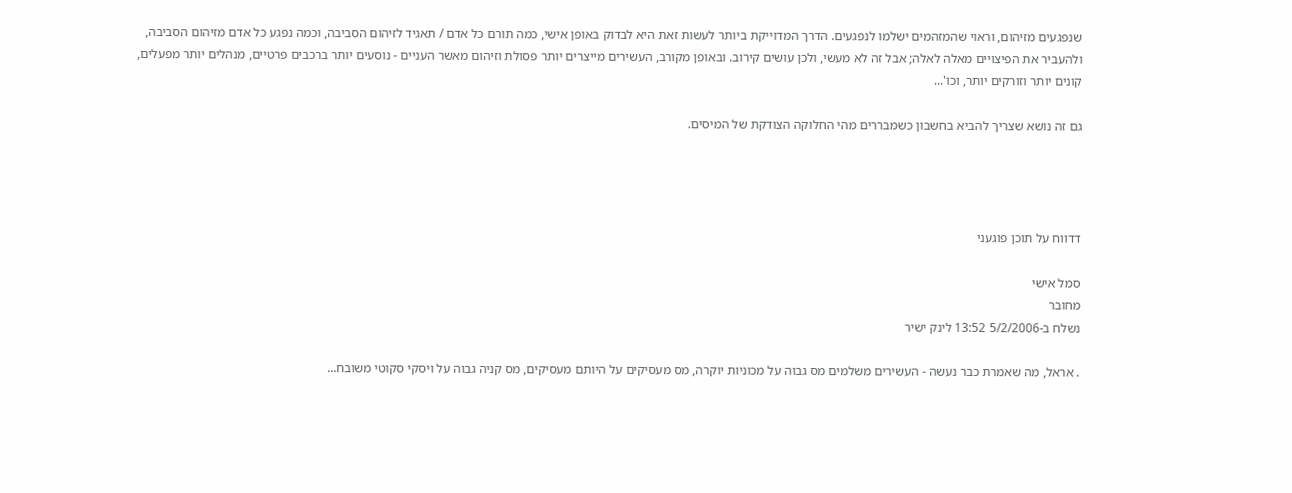שנפגעים מזיהום, וראוי שהמזהמים ישלמו לנפגעים. הדרך המדוייקת ביותר לעשות זאת היא לבדוק באופן אישי, כמה תורם כל אדם / תאגיד לזיהום הסביבה, וכמה נפגע כל אדם מזיהום הסביבה, ולהעביר את הפיצויים מאלה לאלה; אבל זה לא מעשי, ולכן עושים קירוב. ובאופן מקורב, העשירים מייצרים יותר פסולת וזיהום מאשר העניים - נוסעים יותר ברכבים פרטיים, מנהלים יותר מפעלים, קונים יותר וזורקים יותר, וכו'...

גם זה נושא שצריך להביא בחשבון כשמבררים מהי החלוקה הצודקת של המיסים.




דדווח על תוכן פוגעני

סמל אישי
מחובר
נשלח ב-5/2/2006 13:52 לינק ישיר

. אראל, מה שאמרת כבר נעשה - העשירים משלמים מס גבוה על מכוניות יוקרה, מס מעסיקים על היותם מעסיקים, מס קניה גבוה על ויסקי סקוטי משובח...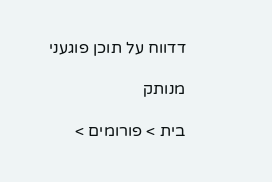דדווח על תוכן פוגעני

מנותק

בית > פורומים >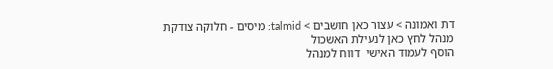דת ואמונה > עצור כאן חושבים > talmid: מיסים - חלוקה צודקת
מנהל לחץ כאן לנעילת האשכול
הוסף לעמוד האישי  דווח למנהל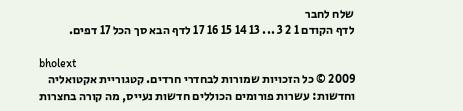שלח לחבר
לדף הקודם 1 2 3 ... 13 14 15 16 17 לדף הבא סך הכל 17 דפים.

bholext
2009 © כל הזכויות שמורות לבחדרי חרדים. קטגוריית אקטואליה וחדשות: עשרות פורומים הכוללים חדשות נעייס, מה קורה בחצרות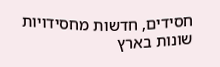חסידים, חדשות מחסידויות שונות בארץ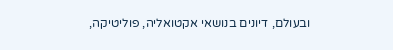ובעולם, דיונים בנושאי אקטואליה, פוליטיקה,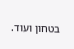בטחון ועוד.